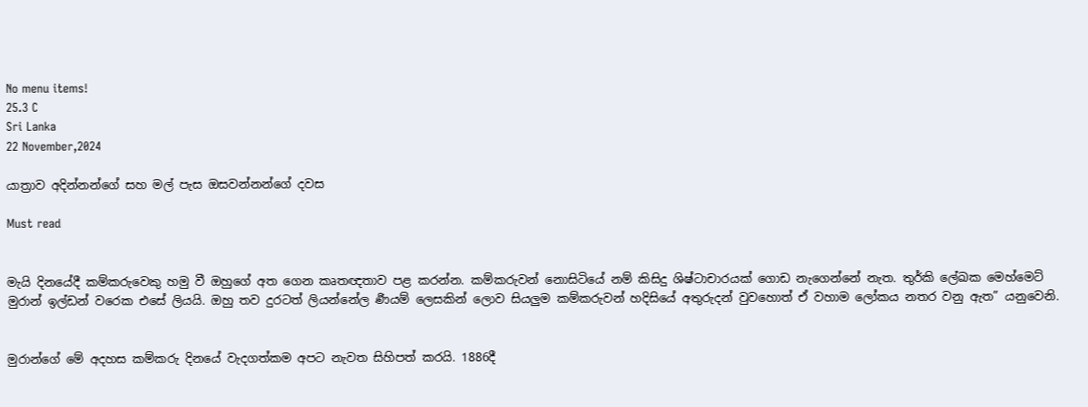No menu items!
25.3 C
Sri Lanka
22 November,2024

යාත්‍රාව අදින්නන්ගේ සහ මල් පැස ඔසවන්නන්ගේ දවස

Must read


මැයි දිනයේදී කම්කරුවෙකු හමු වී ඔහුගේ අත ගෙන කෘතඥතාව පළ කරන්න. කම්කරුවන් නොසිටියේ නම් කිසිදු ශිෂ්ටාචාරයක් ගොඩ නැගෙන්නේ නැත. තුර්කි ලේඛක මෙහ්මෙට් මුරාන් ඉල්ඩන් වරෙක එසේ ලියයි. ඔහු තව දුරටත් ලියන්නේල ර්‍ණයම් ලෙසකින් ලොව සියලුම කම්කරුවන් හදිසියේ අතුරුදන් වුවහොත් ඒ වහාම ලෝකය නතර වනු ඇත” යනුවෙනි.


මුරාන්ගේ මේ අදහස කම්කරු දිනයේ වැදගත්කම අපට නැවත සිහිපත් කරයි. 1886දී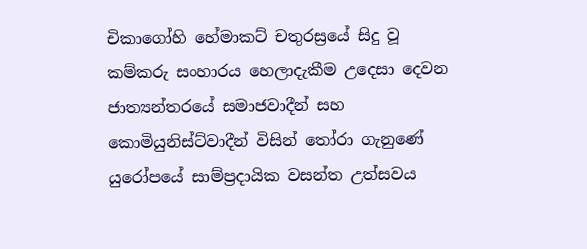චිකාගෝහි හේමාකට් චතුරස්‍රයේ සිදු වූ කම්කරු සංහාරය හෙලාදැකීම උදෙසා දෙවන ජාත්‍යන්තරයේ සමාජවාදීන් සහ කොමියුනිස්ට්වාදීන් විසින් තෝරා ගැනුණේ යුරෝපයේ සාම්ප්‍රදායික වසන්ත උත්සවය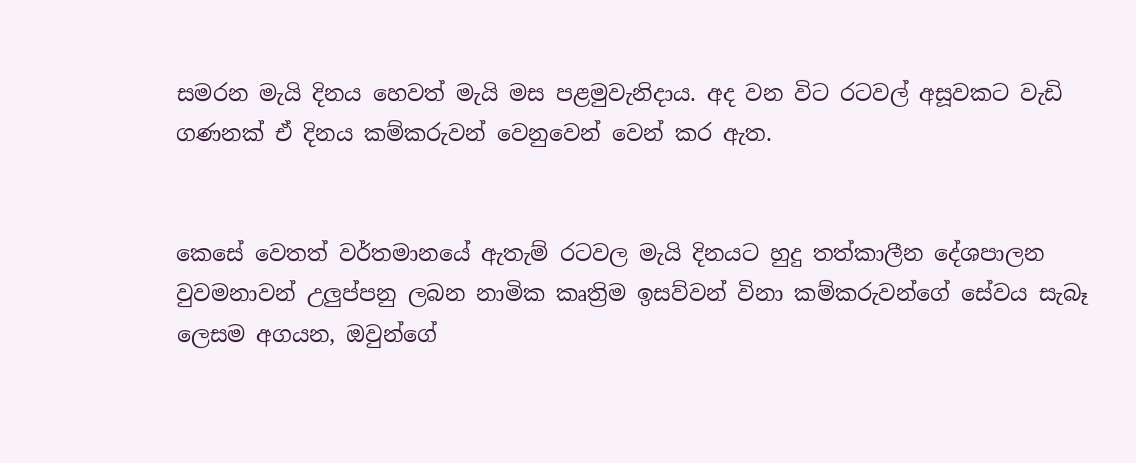සමරන මැයි දිනය හෙවත් මැයි මස පළමුවැනිදාය. අද වන විට රටවල් අසූවකට වැඩි ගණනක් ඒ දිනය කම්කරුවන් වෙනුවෙන් වෙන් කර ඇත.


කෙසේ වෙතත් වර්තමානයේ ඇතැම් රටවල මැයි දිනයට හුදු තත්කාලීන දේශපාලන වුවමනාවන් උලුප්පනු ලබන නාමික කෘත්‍රිම ඉසව්වන් විනා කම්කරුවන්ගේ සේවය සැබෑ ලෙසම අගයන, ඔවුන්ගේ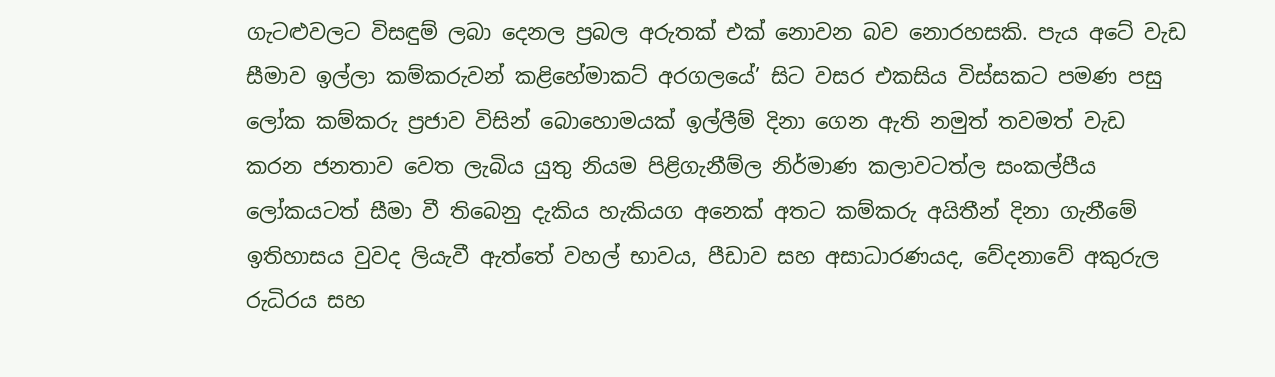ගැටළුවලට විසඳුම් ලබා දෙනල ප්‍රබල අරුතක් එක් නොවන බව නොරහසකි. පැය අටේ වැඩ සීමාව ඉල්ලා කම්කරුවන් කළිහේමාකට් අරගලයේ’ සිට වසර එකසිය විස්සකට පමණ පසු ලෝක කම්කරු ප්‍රජාව විසින් බොහොමයක් ඉල්ලීම් දිනා ගෙන ඇති නමුත් තවමත් වැඩ කරන ජනතාව වෙත ලැබිය යුතු නියම පිළිගැනීම්ල නිර්මාණ කලාවටත්ල සංකල්පීය ලෝකයටත් සීමා වී තිබෙනු දැකිය හැකියග අනෙක් අතට කම්කරු අයිතීන් දිනා ගැනීමේ ඉතිහාසය වුවද ලියැවී ඇත්තේ වහල් භාවය, පීඩාව සහ අසාධාරණයද, වේදනාවේ අකුරුල රුධිරය සහ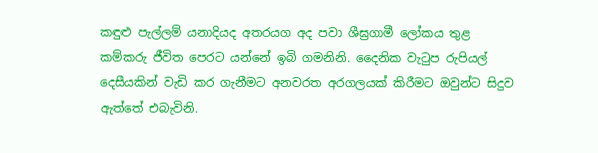කඳුළු පැල්ලම් යනාදියද අතරයග අද පවා ශීඝ්‍රගාමී ලෝකය තුළ කම්කරු ජීවිත පෙරට යන්නේ ඉබි ගමනිනි. දෛනික වැටුප රුපියල් දෙසීයකින් වැඩි කර ගැනීමට අනවරත අරගලයක් කිරීමට ඔවුන්ට සිදුව ඇත්තේ එබැවිනි.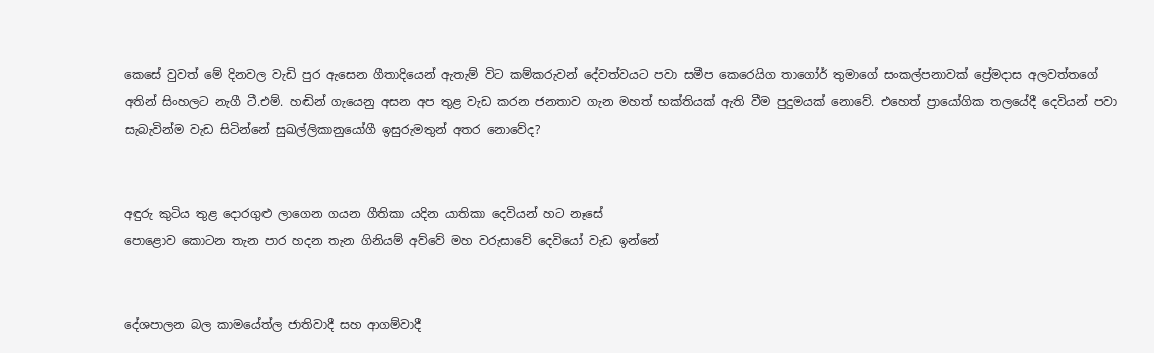කෙසේ වුවත් මේ දිනවල වැඩි පුර ඇසෙන ගීතාදියෙන් ඇතැම් විට කම්කරුවන් දේවත්වයට පවා සමීප කෙරෙයිග තාගෝර් තුමාගේ සංකල්පනාවක් ප්‍රේමදාස අලවත්තගේ අතින් සිංහලට නැගී ටී.එම්. හඬින් ගැයෙනු අසන අප තුළ වැඩ කරන ජනතාව ගැන මහත් භක්තියක් ඇති වීම පුදුමයක් නොවේ. එහෙත් ප්‍රායෝගික තලයේදී දෙවියන් පවා සැබැවින්ම වැඩ සිටින්නේ සුඛල්ලිකානුයෝගී ඉසුරුමතුන් අතර නොවේද?


අඳුරු කුටිය තුළ දොරගුළු ලාගෙන ගයන ගීතිකා යදින යාතිකා දෙවියන් හට නෑසේ
පොළොව කොටන තැන පාර හදන තැන ගිනියම් අව්වේ මහ වරුසාවේ දෙවියෝ වැඩ ඉන්නේ


දේශපාලන බල කාමයේත්ල ජාතිවාදී සහ ආගම්වාදී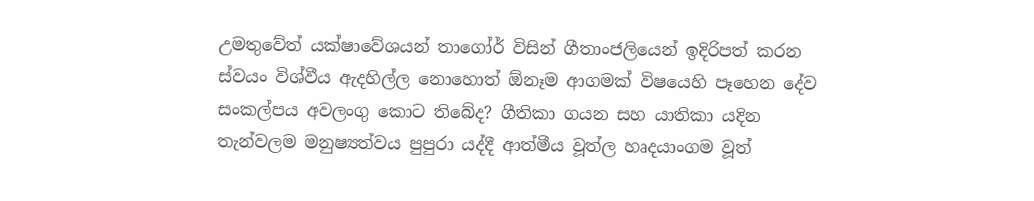උමතුවේත් යක්ෂාවේශයන් තාගෝර් විසින් ගීතාංජලියෙන් ඉදිරිපත් කරන ස්වයං විශ්වීය ඇදහිල්ල නොහොත් ඕනෑම ආගමක් විෂයෙහි පෑහෙන දේව සංකල්පය අවලංගු කොට තිබේද? ගීතිකා ගයන සහ යාතිකා යදින තැන්වලම මනුෂ්‍යත්වය පුපුරා යද්දී ආත්මීය වූත්ල හෘදයාංගම වූත්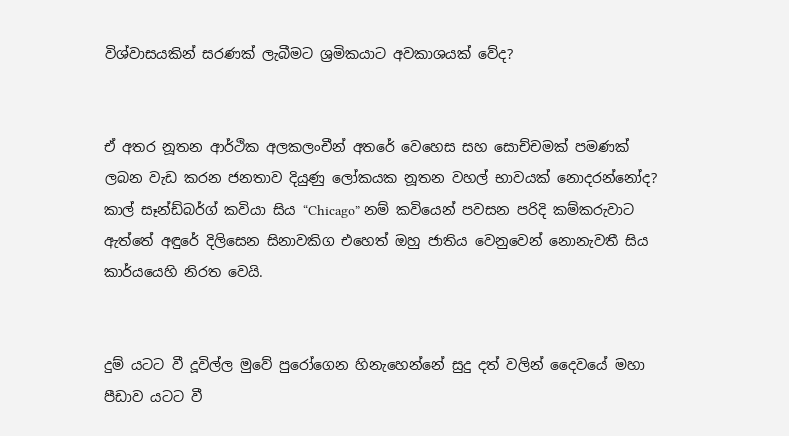විශ්වාසයකින් සරණක් ලැබීමට ශ්‍රමිකයාට අවකාශයක් වේද?


ඒ අතර නූතන ආර්ථික අලකලංචීන් අතරේ වෙහෙස සහ සොච්චමක් පමණක් ලබන වැඩ කරන ජනතාව දියුණු ලෝකයක නූතන වහල් භාවයක් නොදරන්නෝද? කාල් සෑන්ඩ්බර්ග් කවියා සිය “Chicago” නම් කවියෙන් පවසන පරිදි කම්කරුවාට ඇත්තේ අඳුරේ දිලිසෙන සිනාවකිග එහෙත් ඔහු ජාතිය වෙනුවෙන් නොනැවතී සිය කාර්යයෙහි නිරත වෙයි.


දුම් යටට වී දූවිල්ල මුවේ පුරෝගෙන හිනැහෙන්නේ සුදු දත් වලින් දෛවයේ මහා පීඩාව යටට වී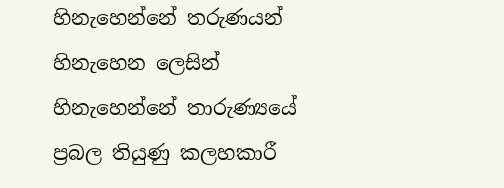හිනැහෙන්නේ තරුණයන් හිනැහෙන ලෙසින් හිනැහෙන්නේ තාරුණ්‍යයේ ප්‍රබල තියුණු කලහකාරී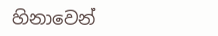හිනාවෙන්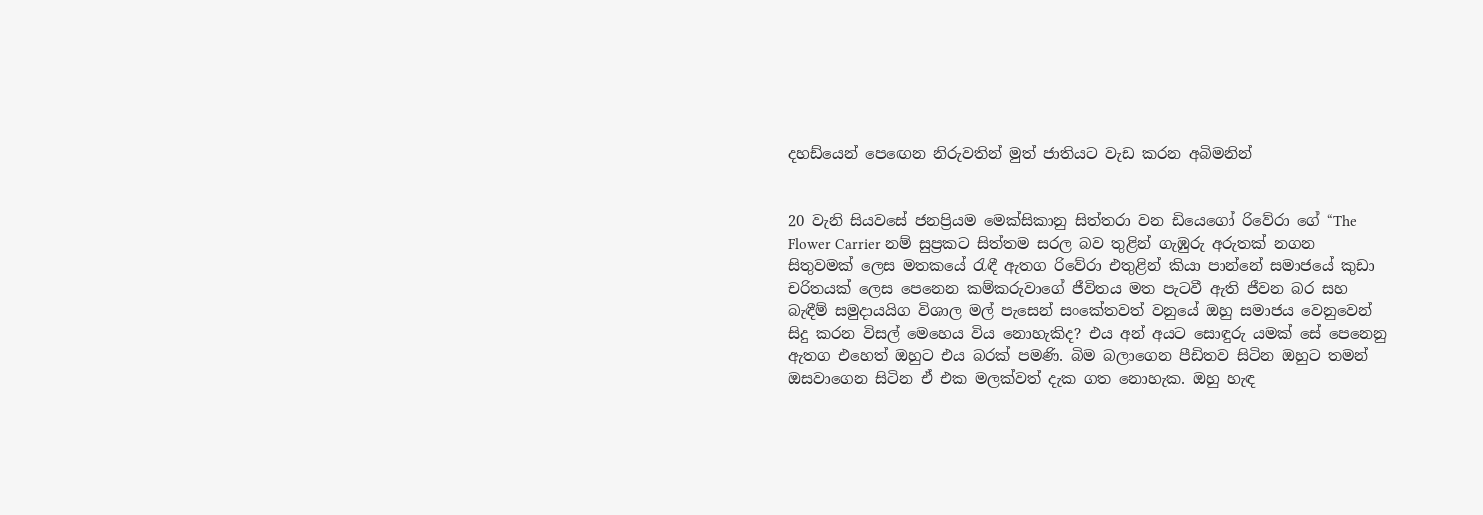දහඩ්යෙන් පෙඟෙන නිරුවතින් මුත් ජාතියට වැඩ කරන අබිමනින්


20 වැනි සියවසේ ජනප්‍රියම මෙක්සිකානු සිත්තරා වන ඩියෙගෝ රිවේරා ගේ “The Flower Carrier නම් සුප්‍රකට සිත්තම සරල බව තුළින් ගැඹුරු අරුතක් නගන සිතුවමක් ලෙස මතකයේ රැඳී ඇතග රිවේරා එතුළින් කියා පාන්නේ සමාජයේ කුඩා චරිතයක් ලෙස පෙනෙන කම්කරුවාගේ ජීවිතය මත පැටවී ඇති ජීවන බර සහ බැඳීම් සමුදායයිග විශාල මල් පැසෙන් සංකේතවත් වනුයේ ඔහු සමාජය වෙනුවෙන් සිදු කරන විසල් මෙහෙය විය නොහැකිද? එය අන් අයට සොඳුරු යමක් සේ පෙනෙනු ඇතග එහෙත් ඔහුට එය බරක් පමණි. බිම බලාගෙන පීඩිතව සිටින ඔහුට තමන් ඔසවාගෙන සිටින ඒ එක මලක්වත් දැක ගත නොහැක. ඔහු හැඳ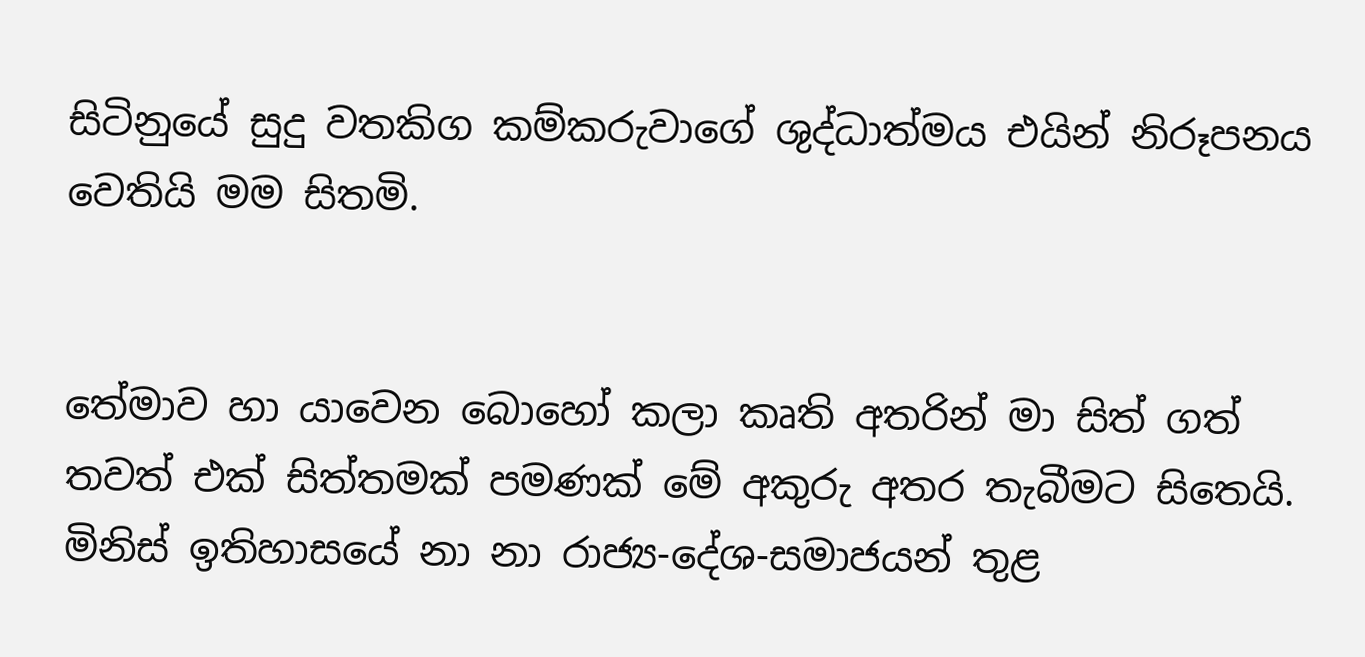සිටිනුයේ සුදු වතකිග කම්කරුවාගේ ශුද්ධාත්මය එයින් නිරූපනය වෙතියි මම සිතමි.


තේමාව හා යාවෙන බොහෝ කලා කෘති අතරින් මා සිත් ගත් තවත් එක් සිත්තමක් පමණක් මේ අකුරු අතර තැබීමට සිතෙයි. මිනිස් ඉතිහාසයේ නා නා රාජ්‍ය-දේශ-සමාජයන් තුළ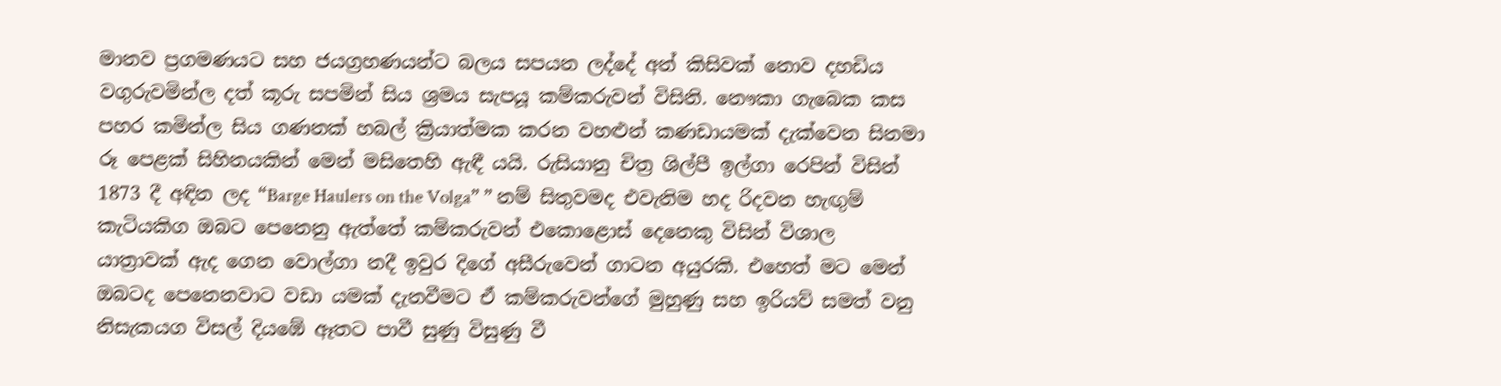මානව ප්‍රගමණයට සහ ජයග්‍රහණයන්ට බලය සපයන ලද්දේ අන් කිසිවක් නොව දහඩිය වගුරුවමින්ල දත් කූරු සපමින් සිය ශ්‍රමය සැපයූ කම්කරුවන් විසිනි. නෞකා ගැබෙක කස පහර කමින්ල සිය ගණනක් හබල් ක්‍රියාත්මක කරන වහළුන් කණඩායමක් දැක්වෙන සිනමා රූ පෙළක් සිහිනයකින් මෙන් මසිතෙහි ඇඳී යයි. රුසියානු චිත්‍ර ශිල්පී ඉල්ගා රෙපින් විසින් 1873 දී අඳින ලද “Barge Haulers on the Volga” ” නම් සිතුවමද එවැනිම හද රිදවන හැඟුම් කැටියකිග ඔබට පෙනෙනු ඇත්තේ කම්කරුවන් එකොළොස් දෙනෙකු විසින් විශාල යාත්‍රාවක් ඇද ගෙන වොල්ගා නදී ඉවුර දිගේ අසීරුවෙන් ගාටන අයුරකි. එහෙත් මට මෙන් ඔබටද පෙනෙනවාට වඩා යමක් දැනවීමට ඒ කම්කරුවන්ගේ මුහුණු සහ ඉරියව් සමත් වනු නිසැකයග විසල් දියඹේ ඈතට පාවී සුණු විසුණු වී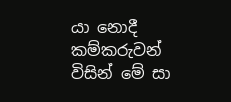යා නොදී කම්කරුවන් විසින් මේ සා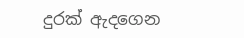දුරක් ඇදගෙන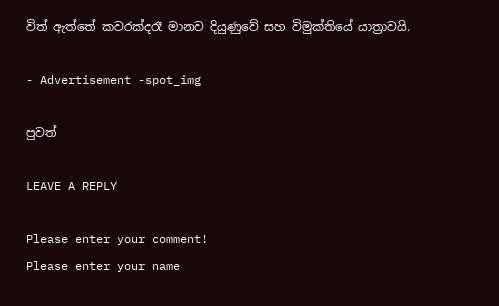විත් ඇත්තේ කවරක්දරෑ මානව දියුණුවේ සහ විමුක්තියේ යාත්‍රාවයි.

- Advertisement -spot_img

පුවත්

LEAVE A REPLY

Please enter your comment!
Please enter your name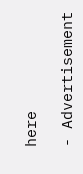here

- Advertisement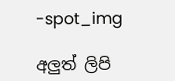-spot_img

අලුත් ලිපි